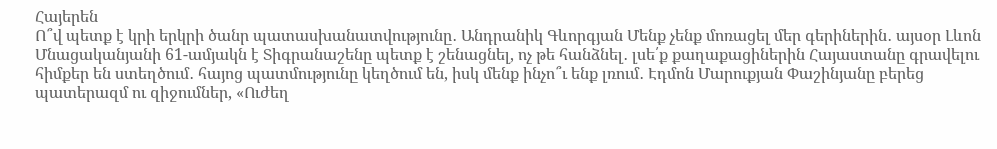Հայերեն
Ո՞վ պետք է կրի երկրի ծանր պատասխանատվությունը․ Անդրանիկ Գևորգյան Մենք չենք մոռացել մեր գերիներին․ այսօր Լևոն Մնացականյանի 61-ամյակն է Տիգրանաշենը պետք է շենացնել, ոչ թե հանձնել․ լսե՛ք քաղաքացիներին Հայաստանը գրավելու հիմքեր են ստեղծում․ հայոց պատմությունը կեղծում են, իսկ մենք ինչո՞ւ ենք լռում․ Էդմոն Մարուքյան Փաշինյանը բերեց պատերազմ ու զիջումներ, «Ուժեղ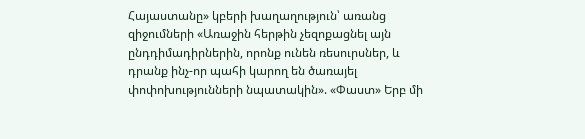Հայաստանը» կբերի խաղաղություն՝ առանց զիջումների «Առաջին հերթին չեզոքացնել այն ընդդիմադիրներին, որոնք ունեն ռեսուրսներ, և դրանք ինչ-որ պահի կարող են ծառայել փոփոխությունների նպատակին». «Փաստ» Երբ մի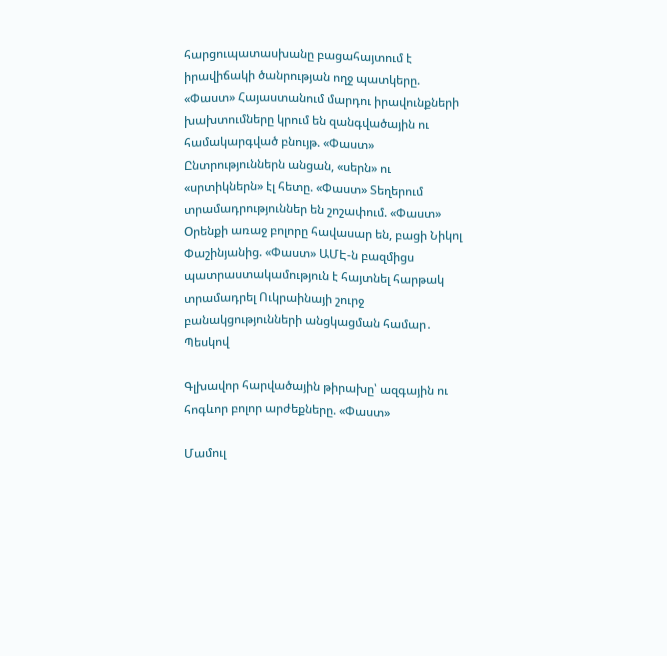հարցուպատասխանը բացահայտում է իրավիճակի ծանրության ողջ պատկերը. «Փաստ» Հայաստանում մարդու իրավունքների խախտումները կրում են զանգվածային ու համակարգված բնույթ. «Փաստ» Ընտրություններն անցան, «սերն» ու «սրտիկներն» էլ հետը. «Փաստ» Տեղերում տրամադրություններ են շոշափում. «Փաստ» Oրենքի առաջ բոլորը հավասար են, բացի Նիկոլ Փաշինյանից. «Փաստ» ԱՄԷ-ն բազմիցս պատրաստակամություն է հայտնել հարթակ տրամադրել Ուկրաինայի շուրջ բանակցությունների անցկացման համար․ Պեսկով

Գլխավոր հարվածային թիրախը՝ ազգային ու հոգևոր բոլոր արժեքները. «Փաստ»

Մամուլ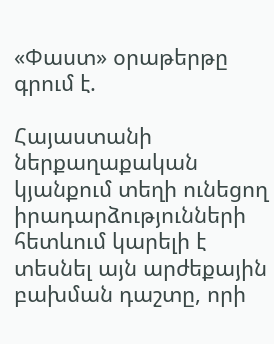«Փաստ» օրաթերթը գրում է.

Հայաստանի ներքաղաքական կյանքում տեղի ունեցող իրադարձությունների հետևում կարելի է տեսնել այն արժեքային բախման դաշտը, որի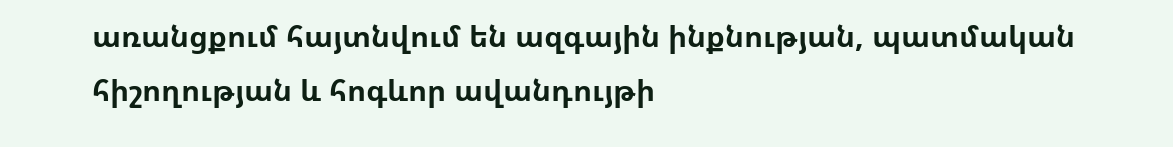առանցքում հայտնվում են ազգային ինքնության, պատմական հիշողության և հոգևոր ավանդույթի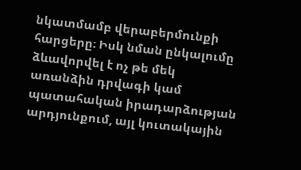նկատմամբ վերաբերմունքի հարցերը։ Իսկ նման ընկալումը ձևավորվել է ոչ թե մեկ առանձին դրվագի կամ պատահական իրադարձության արդյունքում, այլ կուտակային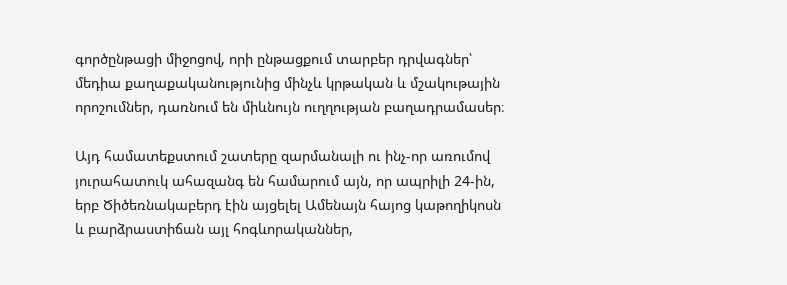գործընթացի միջոցով, որի ընթացքում տարբեր դրվագներ՝ մեդիա քաղաքականությունից մինչև կրթական և մշակութային որոշումներ, դառնում են միևնույն ուղղության բաղադրամասեր։

Այդ համատեքստում շատերը զարմանալի ու ինչ-որ առումով յուրահատուկ ահազանգ են համարում այն, որ ապրիլի 24-ին, երբ Ծիծեռնակաբերդ էին այցելել Ամենայն հայոց կաթողիկոսն և բարձրաստիճան այլ հոգևորականներ,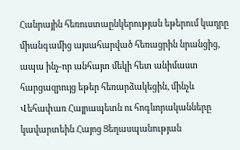Հանրային հեռուստաընկերության եթերում կադրը միանգամից այսահարված հեռացրին նրանցից, ապա ինչ-որ անհայտ մեկի հետ անիմաստ հարցազրույց եթեր հեռարձակեցին, մինչև Վեհափառ Հայրապետն ու հոգևորականները կավարտեին Հայոց Ցեղասպանության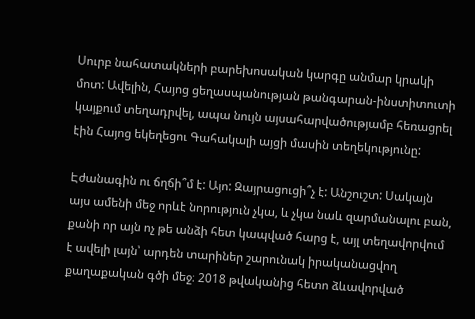Սուրբ նահատակների բարեխոսական կարգը անմար կրակի մոտ: Ավելին, Հայոց ցեղասպանության թանգարան-ինստիտուտի կայքում տեղադրվել, ապա նույն այսահարվածությամբ հեռացրել էին Հայոց եկեղեցու Գահակալի այցի մասին տեղեկությունը:

Էժանագին ու ճղճի՞մ է: Այո: Զայրացուցի՞չ է: Անշուշտ: Սակայն այս ամենի մեջ որևէ նորություն չկա, և չկա նաև զարմանալու բան, քանի որ այն ոչ թե անձի հետ կապված հարց է, այլ տեղավորվում է ավելի լայն՝ արդեն տարիներ շարունակ իրականացվող քաղաքական գծի մեջ։ 2018 թվականից հետո ձևավորված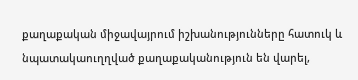քաղաքական միջավայրում իշխանությունները հատուկ և նպատակաուղղված քաղաքականություն են վարել,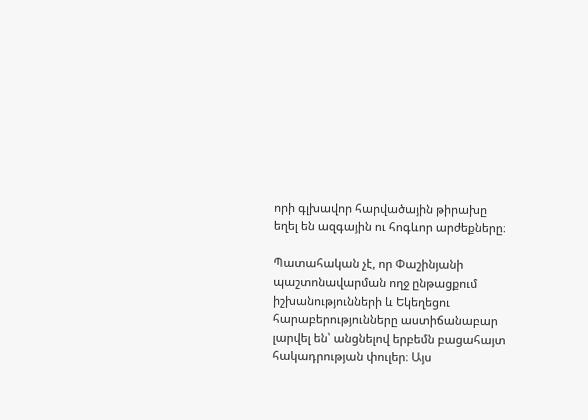որի գլխավոր հարվածային թիրախը եղել են ազգային ու հոգևոր արժեքները։

Պատահական չէ, որ Փաշինյանի պաշտոնավարման ողջ ընթացքում իշխանությունների և Եկեղեցու հարաբերությունները աստիճանաբար լարվել են՝ անցնելով երբեմն բացահայտ հակադրության փուլեր։ Այս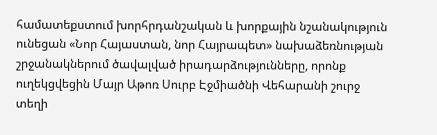համատեքստում խորհրդանշական և խորքային նշանակություն ունեցան «Նոր Հայաստան, նոր Հայրապետ» նախաձեռնության շրջանակներում ծավալված իրադարձությունները, որոնք ուղեկցվեցին Մայր Աթոռ Սուրբ Էջմիածնի Վեհարանի շուրջ տեղի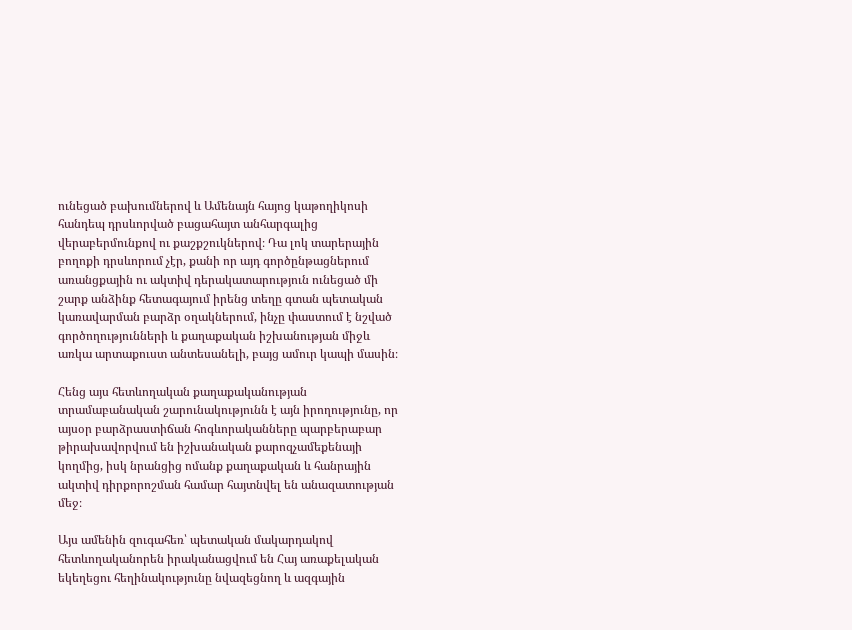ունեցած բախումներով և Ամենայն հայոց կաթողիկոսի հանդեպ դրսևորված բացահայտ անհարգալից վերաբերմունքով ու քաշքշուկներով։ Դա լոկ տարերային բողոքի դրսևորում չէր, քանի որ այդ գործընթացներում առանցքային ու ակտիվ դերակատարություն ունեցած մի շարք անձինք հետագայում իրենց տեղը գտան պետական կառավարման բարձր օղակներում, ինչը փաստում է նշված գործողությունների և քաղաքական իշխանության միջև առկա արտաքուստ անտեսանելի, բայց ամուր կապի մասին։

Հենց այս հետևողական քաղաքականության տրամաբանական շարունակությունն է այն իրողությունը, որ այսօր բարձրաստիճան հոգևորականները պարբերաբար թիրախավորվում են իշխանական քարոզչամեքենայի կողմից, իսկ նրանցից ոմանք քաղաքական և հանրային ակտիվ դիրքորոշման համար հայտնվել են անազատության մեջ։

Այս ամենին զուգահեռ՝ պետական մակարդակով հետևողականորեն իրականացվում են Հայ առաքելական եկեղեցու հեղինակությունը նվազեցնող և ազգային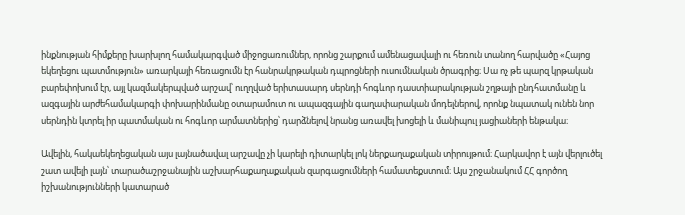ինքնության հիմքերը խարխլող համակարգված միջոցառումներ, որոնց շարքում ամենացավալի ու հեռուն տանող հարվածը «Հայոց եկեղեցու պատմություն» առարկայի հեռացումն էր հանրակրթական դպրոցների ուսումնական ծրագրից։ Սա ոչ թե պարզ կրթական բարեփոխում էր, այլ կազմակերպված արշավ՝ ուղղված երիտասարդ սերնդի հոգևոր դաստիարակության շղթայի ընդհատմանը և ազգային արժեհամակարգի փոխարինմանը օտարամուտ ու ապազգային գաղափարական մոդելներով, որոնք նպատակ ունեն նոր սերնդին կտրել իր պատմական ու հոգևոր արմատներից՝ դարձնելով նրանց առավել խոցելի և մանիպուլ յացիաների ենթակա։

Ավելին, հակաեկեղեցական այս լայնածավալ արշավը չի կարելի դիտարկել լոկ ներքաղաքական տիրույթում։ Հարկավոր է այն վերլուծել շատ ավելի լայն՝ տարածաշրջանային աշխարհաքաղաքական զարգացումների համատեքստում։ Այս շրջանակում ՀՀ գործող իշխանությունների կատարած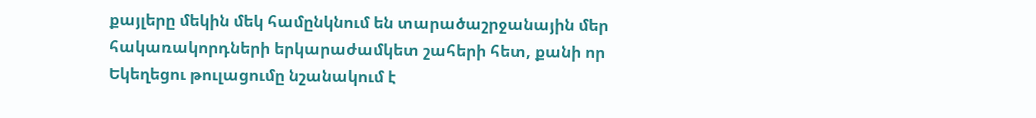քայլերը մեկին մեկ համընկնում են տարածաշրջանային մեր հակառակորդների երկարաժամկետ շահերի հետ, քանի որ Եկեղեցու թուլացումը նշանակում է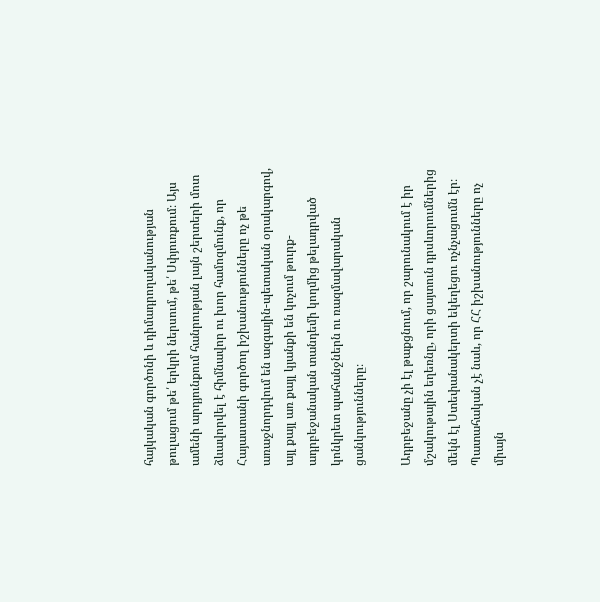հայկական գործոնի և դիմադրողականության թուլացում թե՛ երկրի ներսում, թե՛ Սփյուռքում։ Այս ամենի արդյունքում հանրության լայն շերտերի մոտ ձևավորվել է հիմնավոր ու խոր համոզմունք, որ Հայաստանի գործող իշխանությունները ոչ թե առաջնորդվում են ազգային-պետական օրակարգով, այլ քայլ առ քայլ կյանքի են կոչում թուրք-ադրբեջանական տանդեմի կողմից թելադրված կոնկրետ պահանջներն ու ռազմավարական ցանկությունները։

Ադրբեջանը չի էլ թաքցնում, որ շարունակում է իր մշակութային եղեռնը, որի ցայտուն դրսևորումներից մեկն էլ Ստեփանակերտի եկեղեցու ոչնչացումն էր։ Պատահական չէ նաև, որ ՀՀ իշխանությունները ոչ միայն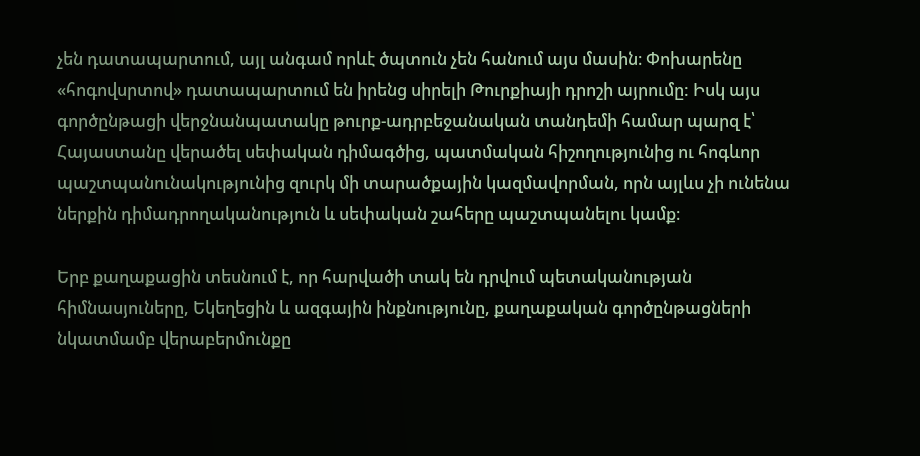չեն դատապարտում, այլ անգամ որևէ ծպտուն չեն հանում այս մասին։ Փոխարենը «հոգովսրտով» դատապարտում են իրենց սիրելի Թուրքիայի դրոշի այրումը: Իսկ այս գործընթացի վերջնանպատակը թուրք-ադրբեջանական տանդեմի համար պարզ է՝ Հայաստանը վերածել սեփական դիմագծից, պատմական հիշողությունից ու հոգևոր պաշտպանունակությունից զուրկ մի տարածքային կազմավորման, որն այլևս չի ունենա ներքին դիմադրողականություն և սեփական շահերը պաշտպանելու կամք։

Երբ քաղաքացին տեսնում է, որ հարվածի տակ են դրվում պետականության հիմնասյուները, Եկեղեցին և ազգային ինքնությունը, քաղաքական գործընթացների նկատմամբ վերաբերմունքը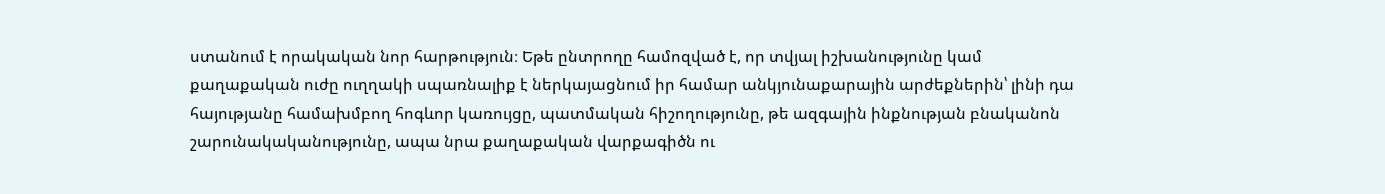ստանում է որակական նոր հարթություն։ Եթե ընտրողը համոզված է, որ տվյալ իշխանությունը կամ քաղաքական ուժը ուղղակի սպառնալիք է ներկայացնում իր համար անկյունաքարային արժեքներին՝ լինի դա հայությանը համախմբող հոգևոր կառույցը, պատմական հիշողությունը, թե ազգային ինքնության բնականոն շարունակականությունը, ապա նրա քաղաքական վարքագիծն ու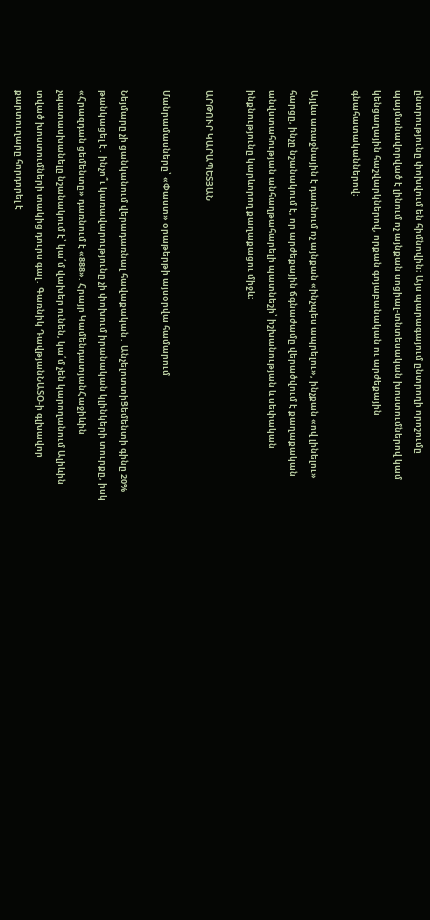ընտրությունը փոխվում են հիմնովին։ Այս պարագայում ընտրողի որոշումը պայմանավորված է լինում ոչ այնքան սոցիալ-տնտեսական խոստումներով կամ կենցաղային հաշվարկներով, որքան գոյաբանական ու արժեքային գնահատականներով։

Այլևս առաջնային է դառնում ոչ այնքան «ինչպես ապրելու», ինչքան «ով լինելու» հարցը, ինչը նշանակում է, որ արժեքային ճգնաժամը վերածվում է քաղաքական անվստահության անհաղթահարելի պատնեշի՝ իշխանության և սեփական ինքնությունը կարևորող քաղաքացու միջև։

ԱՐԹՈՒՐ ԿԱՐԱՊԵՏՅԱՆ

Մանրամասները՝ «Փաստ» օրաթերթի այսօրվա համարում

Նեյմարը չի ցանկանում վերադառնալ հավաքական․ ԱնչելոտտիՑեմենտի գինը 20% թանկացել է․ ինչո՞ւ կառավարությունը չի փոխում իրանական կլինկերի տուրքը, իսկ «Հրազդան ցեմենտը» դառնում է «888». Հրայր ԿամենդատյանՀաջիևին չպատասխանելը նշանակում է՝ կա՛մ վախեր ունեն, կա՛մ չեն կարողանում Ալիևին տված խոստումների տակից դուրս գալ․ Գառնիկ ԴավթյանՆԱՏՕ-ի գլխավոր քարտուղարը հորդորել է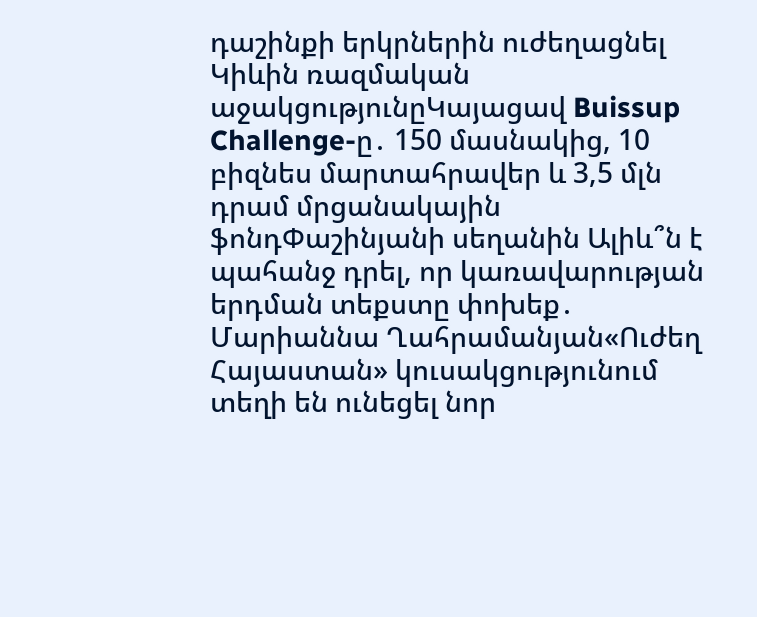դաշինքի երկրներին ուժեղացնել Կիևին ռազմական աջակցությունըԿայացավ Buissup Challenge-ը․ 150 մասնակից, 10 բիզնես մարտահրավեր և 3,5 մլն դրամ մրցանակային ֆոնդՓաշինյանի սեղանին Ալիև՞ն է պահանջ դրել, որ կառավարության երդման տեքստը փոխեք․ Մարիաննա Ղահրամանյան«Ուժեղ Հայաստան» կուսակցությունում տեղի են ունեցել նոր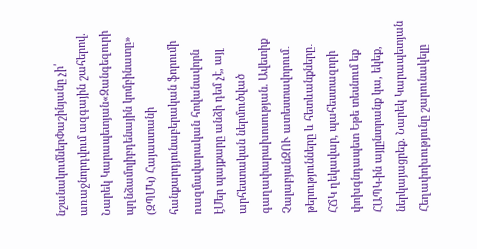նշանակումներՓաշինյանը չի՛ առաջնորդվում ազգային շահերով. Նարեկ Կարապետյան«Զանգեզուրի պղնձամոլիբդենային կոմբինատը» (ԶՊՄԿ) Հայաստանի հանքարդյունաբերական ֆորումի ռազմավարական հովանավորն էՄեր պայքարը անձի դեմ չէ, այլ արհեստական ներմուծված գաղափարախոսության. Ավետիք ՉալաբյանԶՈՒ ատեստավորում․ թերությունները և հետևանքները․ ՀՃԿ ղեկավար, պահեստազորի փոխգնդապետ Եթե տեսնում եք ՀԱՊԿ-ին այլընտրանք կա, եկեք, ներկայացրեք. Նարեկ Կարապետյան Հեղափոխությունը շարունակելը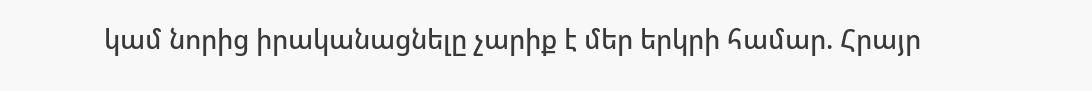կամ նորից իրականացնելը չարիք է մեր երկրի համար. Հրայր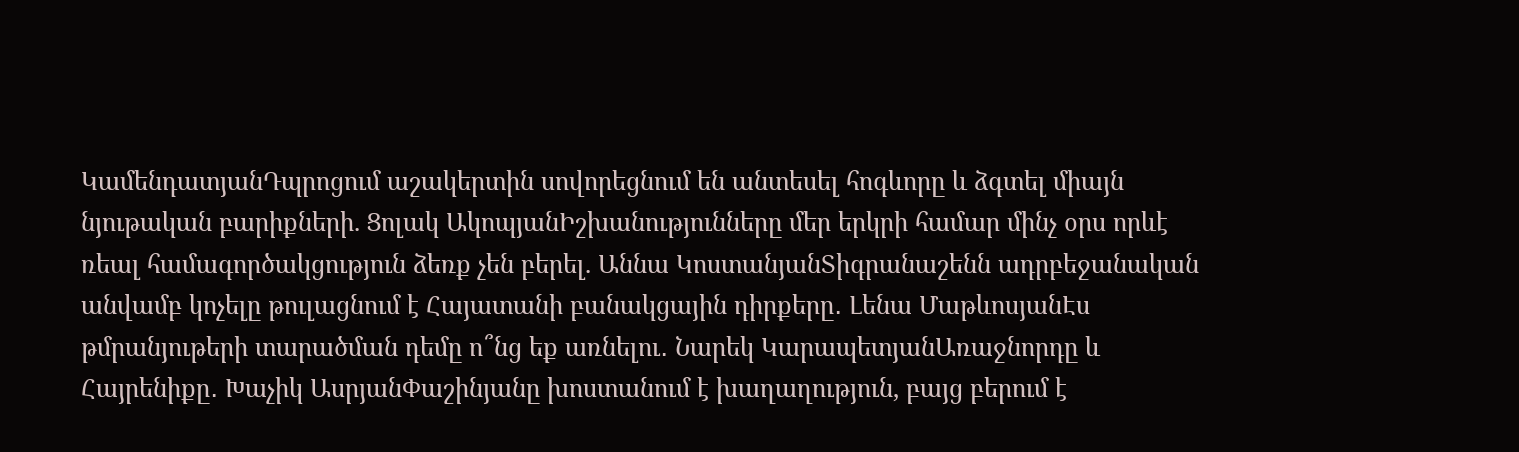ԿամենդատյանԴպրոցում աշակերտին սովորեցնում են անտեսել հոգևորը և ձգտել միայն նյութական բարիքների. Ցոլակ ԱկոպյանԻշխանությունները մեր երկրի համար մինչ օրս որևէ ռեալ համագործակցություն ձեռք չեն բերել. Աննա ԿոստանյանՏիգրանաշենն ադրբեջանական անվամբ կոչելը թուլացնում է Հայատանի բանակցային դիրքերը․ Լենա ՄաթևոսյանԷս թմրանյութերի տարածման դեմը ո՞նց եք առնելու․ Նարեկ ԿարապետյանԱռաջնորդը և Հայրենիքը․ Խաչիկ ԱսրյանՓաշինյանը խոստանում է խաղաղություն, բայց բերում է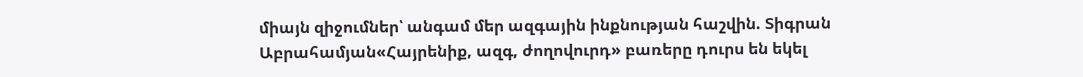միայն զիջումներ՝ անգամ մեր ազգային ինքնության հաշվին. Տիգրան Աբրահամյան«Հայրենիք, ազգ, ժողովուրդ» բառերը դուրս են եկել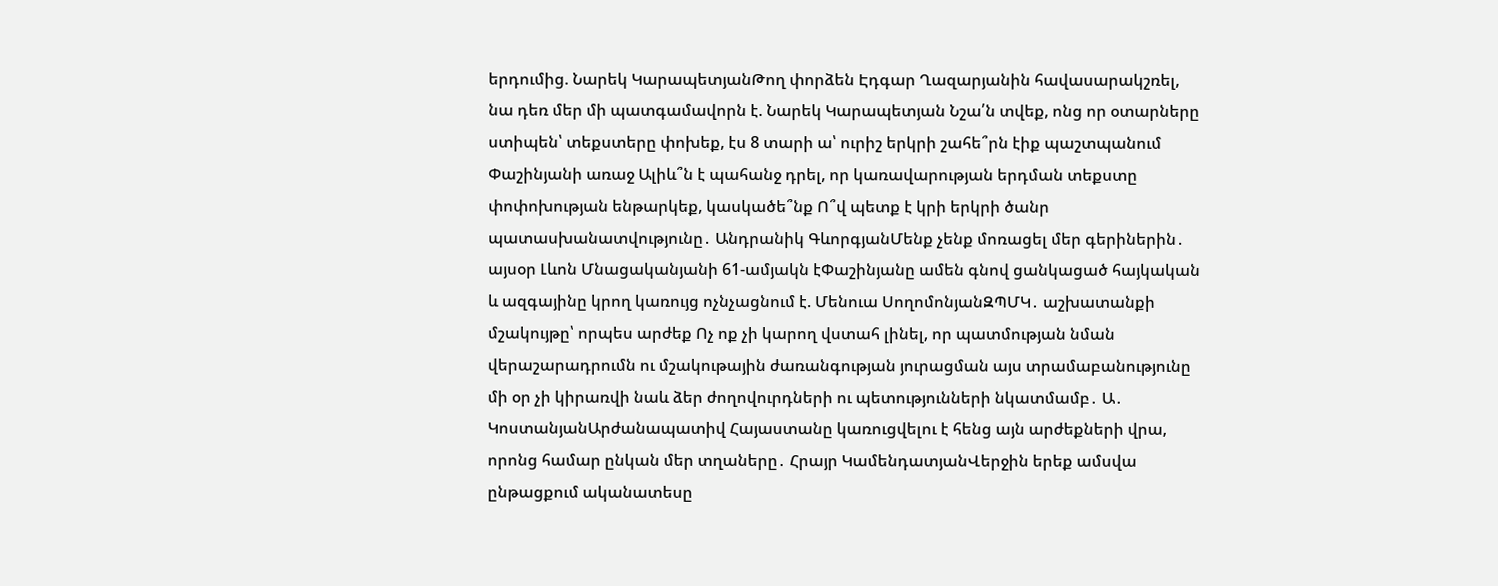երդումից. Նարեկ ԿարապետյանԹող փորձեն Էդգար Ղազարյանին հավասարակշռել, նա դեռ մեր մի պատգամավորն է. Նարեկ Կարապետյան Նշա՛ն տվեք, ոնց որ օտարները ստիպեն՝ տեքստերը փոխեք, էս 8 տարի ա՝ ուրիշ երկրի շահե՞րն էիք պաշտպանում Փաշինյանի առաջ Ալիև՞ն է պահանջ դրել, որ կառավարության երդման տեքստը փոփոխության ենթարկեք, կասկածե՞նք Ո՞վ պետք է կրի երկրի ծանր պատասխանատվությունը․ Անդրանիկ ԳևորգյանՄենք չենք մոռացել մեր գերիներին․ այսօր Լևոն Մնացականյանի 61-ամյակն էՓաշինյանը ամեն գնով ցանկացած հայկական և ազգայինը կրող կառույց ոչնչացնում է. Մենուա ՍողոմոնյանԶՊՄԿ․ աշխատանքի մշակույթը՝ որպես արժեք Ոչ ոք չի կարող վստահ լինել, որ պատմության նման վերաշարադրումն ու մշակութային ժառանգության յուրացման այս տրամաբանությունը մի օր չի կիրառվի նաև ձեր ժողովուրդների ու պետությունների նկատմամբ․ Ա․ ԿոստանյանԱրժանապատիվ Հայաստանը կառուցվելու է հենց այն արժեքների վրա, որոնց համար ընկան մեր տղաները․ Հրայր ԿամենդատյանՎերջին երեք ամսվա ընթացքում ականատեսը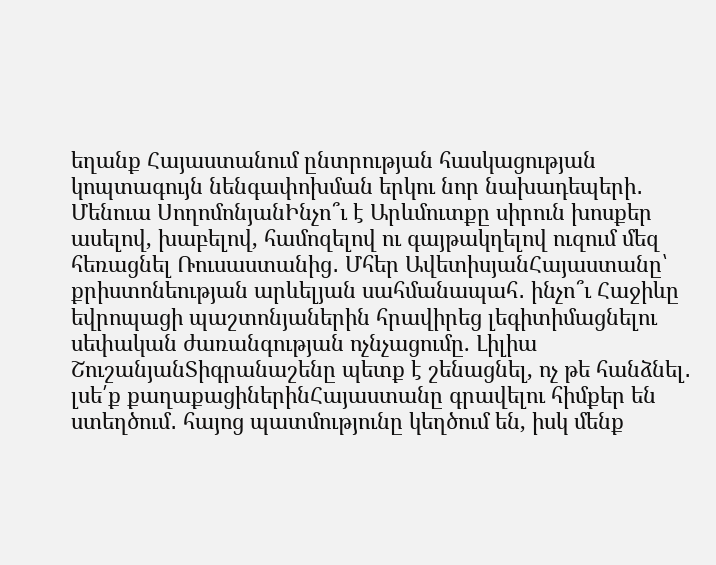եղանք Հայաստանում ընտրության հասկացության կոպտագույն նենգափոխման երկու նոր նախադեպերի․ Մենուա ՍողոմոնյանԻնչո՞ւ է Արևմուտքը սիրուն խոսքեր ասելով, խաբելով, համոզելով ու գայթակղելով ուզում մեզ հեռացնել Ռուսաստանից․ Մհեր ԱվետիսյանՀայաստանը՝ քրիստոնեության արևելյան սահմանապահ․ ինչո՞ւ Հաջիևը եվրոպացի պաշտոնյաներին հրավիրեց լեգիտիմացնելու սեփական ժառանգության ոչնչացումը. Լիլիա ՇուշանյանՏիգրանաշենը պետք է շենացնել, ոչ թե հանձնել․ լսե՛ք քաղաքացիներինՀայաստանը գրավելու հիմքեր են ստեղծում․ հայոց պատմությունը կեղծում են, իսկ մենք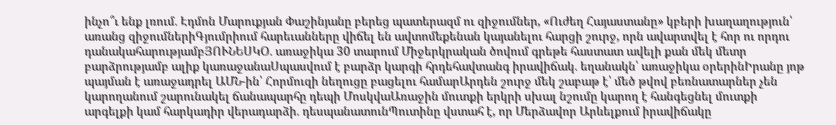ինչո՞ւ ենք լռում․ Էդմոն Մարուքյան Փաշինյանը բերեց պատերազմ ու զիջումներ, «Ուժեղ Հայաստանը» կբերի խաղաղություն՝ առանց զիջումներիԳյումրիում հարեւանները վիճել են ավտոմեքենան կայանելու հարցի շուրջ, որն ավարտվել է հոր ու որդու դանակահարությամբՅՈՒՆԵՍԿՕ․ առաջիկա 30 տարում Միջերկրական ծովում գրեթե հաստատ ավելի քան մեկ մետր բարձրությամբ ալիք կառաջանաՍպասվում է բարձր կարգի հրդեհավտանգ իրավիճակ․ եղանակն՝ առաջիկա օրերինԻրանը յոթ պայման է առաջադրել ԱՄՆ-ին՝ Հորմուզի նեղուցը բացելու համարԱրդեն շուրջ մեկ շաբաթ է՝ մեծ թվով բեռնատարներ չեն կարողանում շարունակել ճանապարհը դեպի ՄոսկվաԱռաջին մուտքի երկրի սխալ նշումը կարող է հանգեցնել մուտքի արգելքի կամ հարկադիր վերադարձի․ դեսպանատունՊուտինը վստահ է, որ Մերձավոր Արևելքում իրավիճակը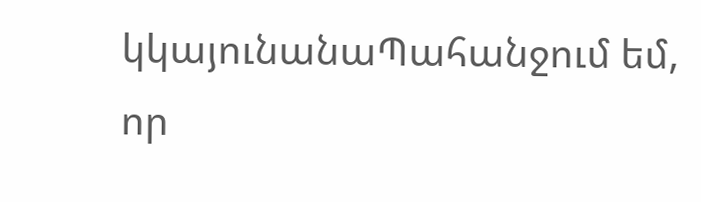կկայունանաՊահանջում եմ, որ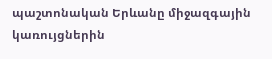պաշտոնական Երևանը միջազգային կառույցներին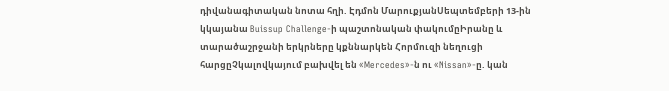դիվանագիտական նոտա հղի. Էդմոն ՄարուքյանՍեպտեմբերի 13-ին կկայանա Buissup Challenge-ի պաշտոնական փակումըԻրանը և տարածաշրջանի երկրները կքննարկեն Հորմուզի նեղուցի հարցըՉկալովկայում բախվել են «Mercedes»-ն ու «Nissan»-ը. կան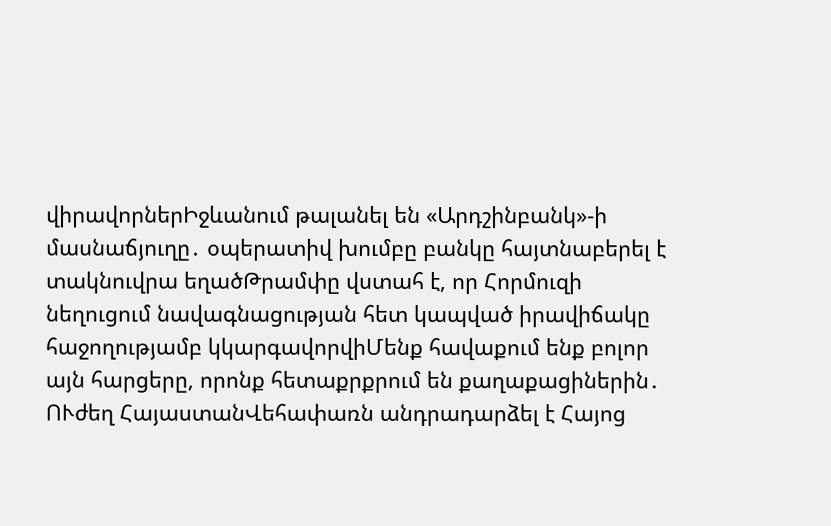վիրավորներԻջևանում թալանել են «Արդշինբանկ»-ի մասնաճյուղը․ օպերատիվ խումբը բանկը հայտնաբերել է տակնուվրա եղածԹրամփը վստահ է, որ Հորմուզի նեղուցում նավագնացության հետ կապված իրավիճակը հաջողությամբ կկարգավորվիՄենք հավաքում ենք բոլոր այն հարցերը, որոնք հետաքրքրում են քաղաքացիներին․ ՈՒժեղ ՀայաստանՎեհափառն անդրադարձել է Հայոց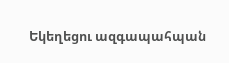Եկեղեցու ազգապահպան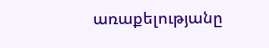առաքելությանը